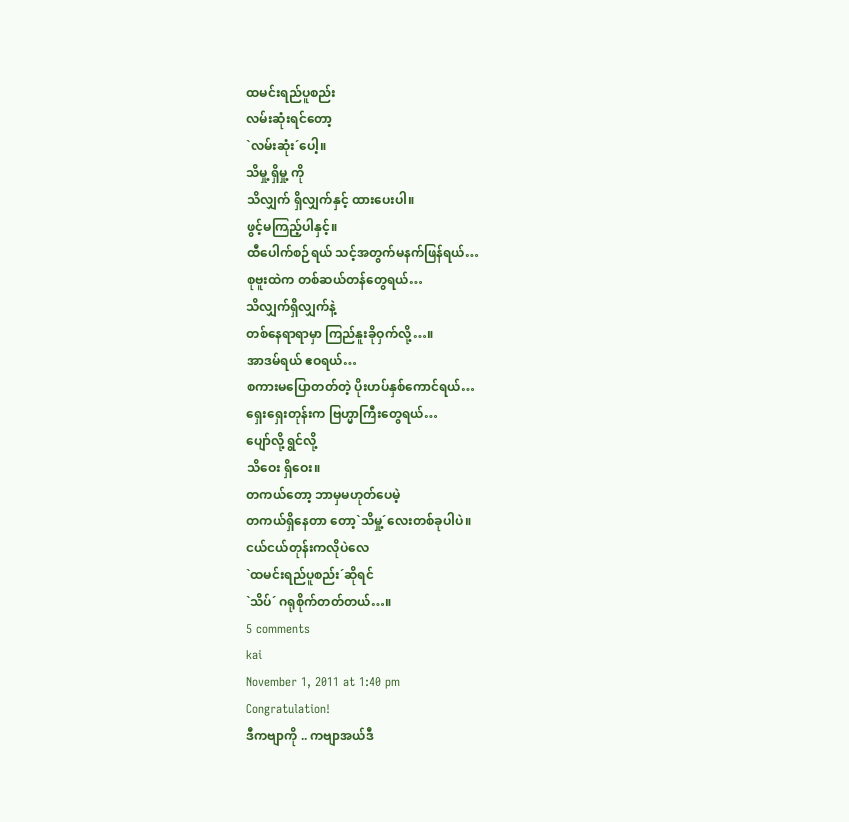ထမင်းရည်ပူစည်း
လမ်းဆုံးရင်တော့
`လမ်းဆုံး´ပေါ့။
သိမှု့ ရှိမှု့ ကို
သိလျှက် ရှိလျှက်နှင့် ထားပေးပါ။
ဖွင့်မကြည့်ပါနှင့်။
ထီပေါက်စဉ်ရယ် သင့်အတွက်မနက်ဖြန်ရယ်…
စုဗူးထဲက တစ်ဆယ်တန်တွေရယ်…
သိလျှက်ရှိလျှက်နဲ့
တစ်နေရာရာမှာ ကြည်နူးခိုဝှက်လို့…။
အာဒမ်ရယ် ဧဝရယ်…
စကားမပြောတတ်တဲ့ ပိုးဟပ်နှစ်ကောင်ရယ်…
ရှေးရှေးတုန်းက ဗြဟ္မာကြီးတွေရယ်…
ပျော်လို့ ရွင်လို့
သိဝေး ရှိဝေး။
တကယ်တော့ ဘာမှမဟုတ်ပေမဲ့
တကယ်ရှိနေတာ တော့`သိမှု့´လေးတစ်ခုပါပဲ။
ငယ်ငယ်တုန်းကလိုပဲလေ
`ထမင်းရည်ပူစည်း´ဆိုရင်
`သိပ်´ ဂရုစိုက်တတ်တယ်…။
5 comments
kai
November 1, 2011 at 1:40 pm
Congratulation!
ဒီကဗျာကို .. ကဗျာအယ်ဒီ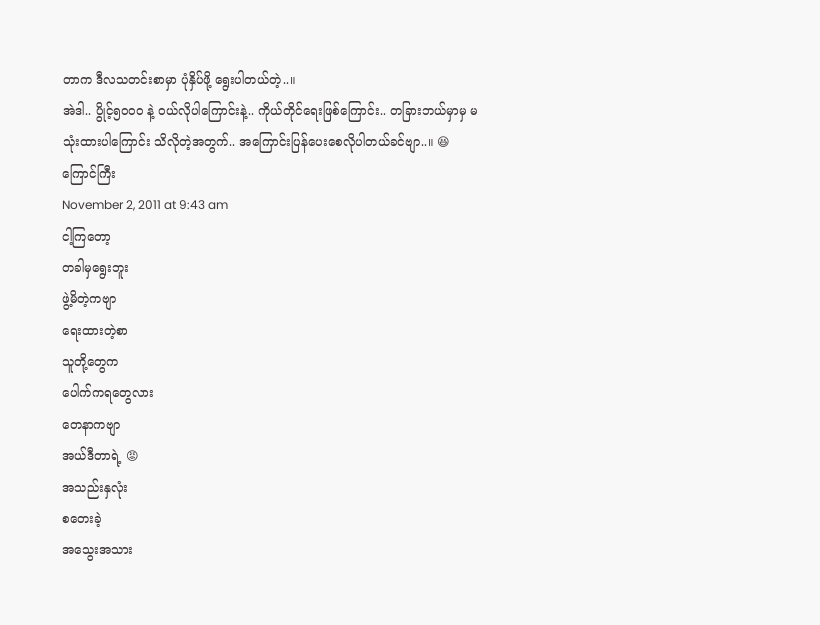တာက ဒီလသတင်းစာမှာ ပုံနှိပ်ဖို့ ရွေးပါတယ်တဲ့..။
အဲဒါ.. ပွိုင့်၅၀၀ဝ နဲ့ ဝယ်လိုပါကြောင်းနဲ့.. ကိုယ်တိုင်ရေးဖြစ်ကြောင်း.. တခြားဘယ်မှာမှ မသုံးထားပါကြောင်း သိလိုတဲ့အတွက်.. အကြောင်းပြန်ပေးစေလိုပါတယ်ခင်ဗျာ..။ 😆
ကြောင်ကြီး
November 2, 2011 at 9:43 am
ငါ့ကြတော့
တခါမှရွေးဘူး
ဖွဲ့မိတဲ့ကဗျာ
ရေးထားတဲ့စာ
သူတို့တွေက
ပေါက်ကရတွေလား
တေနာကဗျာ
အယ်ဒီတာရဲ့ 😡
အသည်းနှလုံး
စတေးခဲ့
အသွေးအသား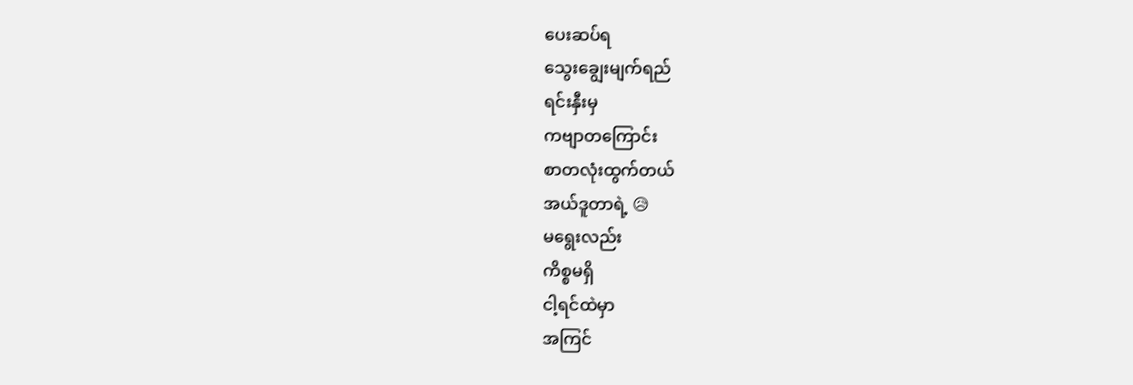ပေးဆပ်ရ
သွေးချွေးမျက်ရည်
ရင်းနှီးမှ
ကဗျာတကြောင်း
စာတလုံးထွက်တယ်
အယ်ဒူတာရဲ့ 😥
မရွေးလည်း
ကိစ္စမရှိ
ငါ့ရင်ထဲမှာ
အကြင်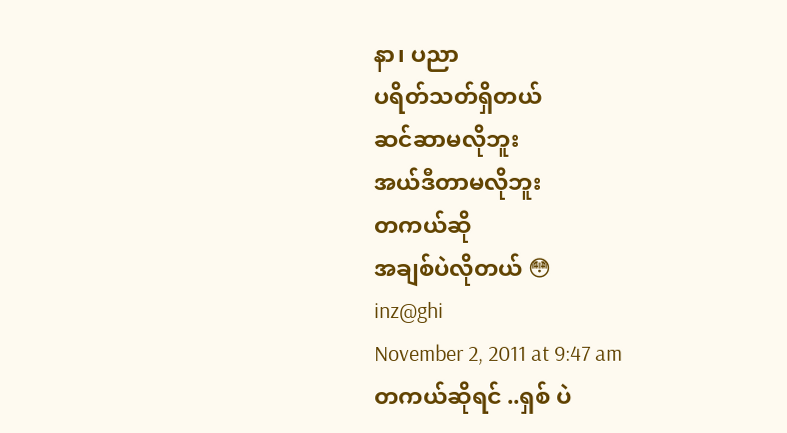နာ၊ ပညာ
ပရိတ်သတ်ရှိတယ်
ဆင်ဆာမလိုဘူး
အယ်ဒီတာမလိုဘူး
တကယ်ဆို
အချစ်ပဲလိုတယ် 😳
inz@ghi
November 2, 2011 at 9:47 am
တကယ်ဆိုရင် ..ရှစ် ပဲ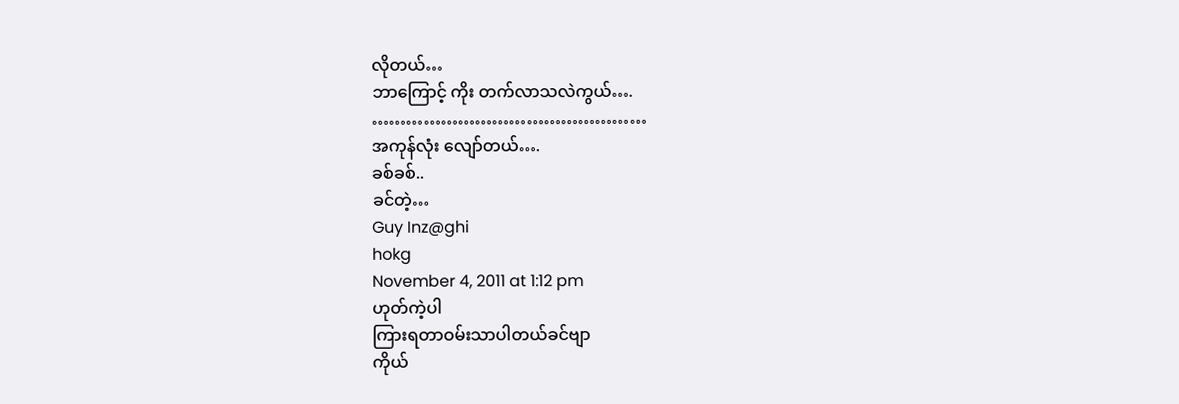လိုတယ်…
ဘာကြောင့် ကိုး တက်လာသလဲကွယ်….
…………………………………………
အကုန်လုံး လျော်တယ်….
ခစ်ခစ်..
ခင်တဲ့…
Guy Inz@ghi
hokg
November 4, 2011 at 1:12 pm
ဟုတ်ကဲ့ပါ
ကြားရတာဝမ်းသာပါတယ်ခင်ဗျာ
ကိုယ်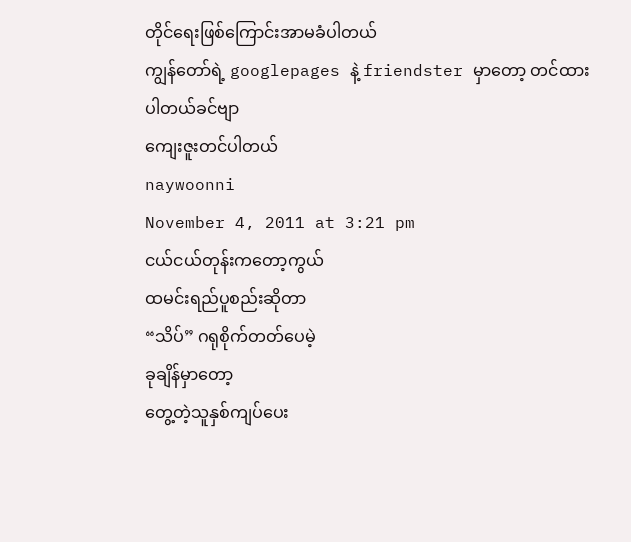တိုင်ရေးဖြစ်ကြောင်းအာမခံပါတယ်
ကျွန်တော်ရဲ့ googlepages နဲ့ friendster မှာတော့ တင်ထားပါတယ်ခင်ဗျာ
ကျေးဇူးတင်ပါတယ်
naywoonni
November 4, 2011 at 3:21 pm
ငယ်ငယ်တုန်းကတော့ကွယ်
ထမင်းရည်ပူစည်းဆိုတာ
“သိပ်” ဂရုစိုက်တတ်ပေမဲ့
ခုချိန်မှာတော့
တွေ့တဲ့သူနှစ်ကျပ်ပေး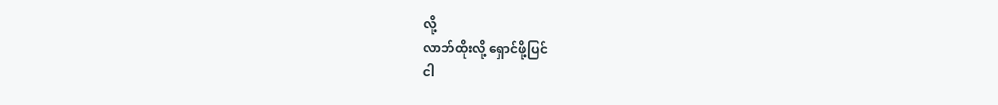လို့
လာဘ်ထိုးလို့ ရှောင်ဖို့ပြင်
ငါ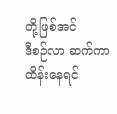တို့ဖြစ်အင်
ဒီစဉ်လာ ဆက်ကာထိန်းနေရင်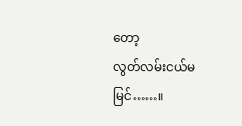တော့
လွတ်လမ်းငယ်မမြင်……။